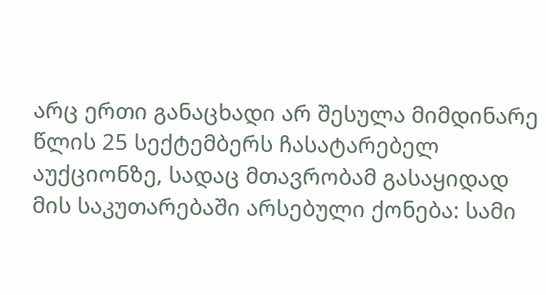არც ერთი განაცხადი არ შესულა მიმდინარე წლის 25 სექტემბერს ჩასატარებელ აუქციონზე, სადაც მთავრობამ გასაყიდად მის საკუთარებაში არსებული ქონება: სამი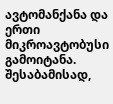ავტომანქანა და ერთი მიკროავტობუსი გამოიტანა. შესაბამისად,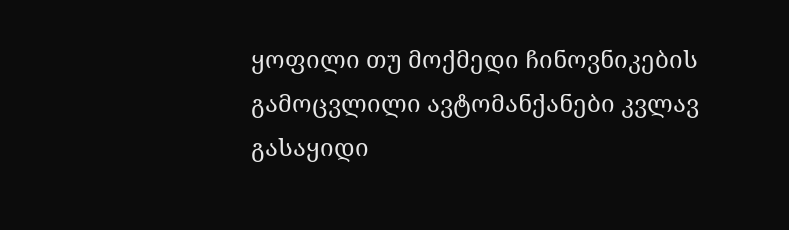ყოფილი თუ მოქმედი ჩინოვნიკების გამოცვლილი ავტომანქანები კვლავ გასაყიდი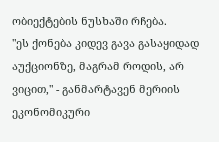ობიექტების ნუსხაში რჩება.
"ეს ქონება კიდევ გავა გასაყიდად აუქციონზე, მაგრამ როდის, არ ვიცით," - განმარტავენ მერიის ეკონომიკური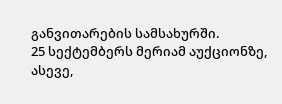განვითარების სამსახურში.
25 სექტემბერს მერიამ აუქციონზე, ასევე,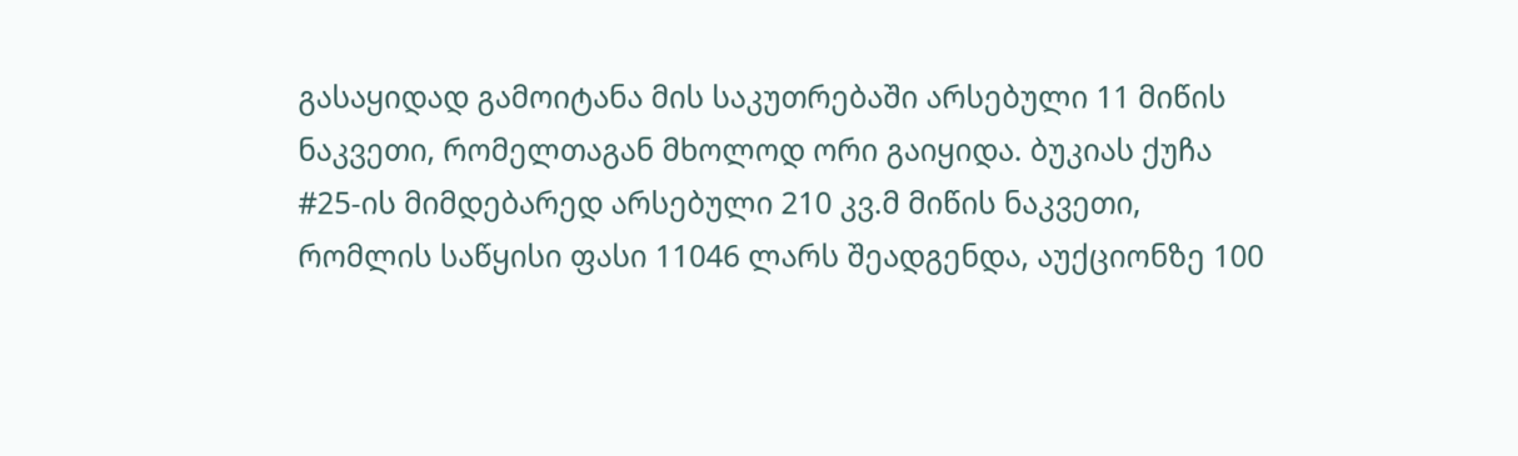გასაყიდად გამოიტანა მის საკუთრებაში არსებული 11 მიწის ნაკვეთი, რომელთაგან მხოლოდ ორი გაიყიდა. ბუკიას ქუჩა #25-ის მიმდებარედ არსებული 210 კვ.მ მიწის ნაკვეთი, რომლის საწყისი ფასი 11046 ლარს შეადგენდა, აუქციონზე 100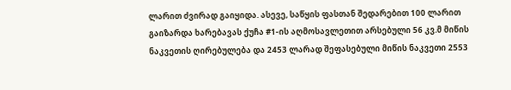ლარით ძვირად გაიყიდა. ასევე, საწყის ფასთან შედარებით 100 ლარით გაიზარდა ხარებავას ქუჩა #1-ის აღმოსავლეთით არსებული 56 კვ.მ მიწის ნაკვეთის ღირებულება და 2453 ლარად შეფასებული მიწის ნაკვეთი 2553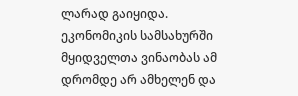ლარად გაიყიდა.
ეკონომიკის სამსახურში მყიდველთა ვინაობას ამ დრომდე არ ამხელენ და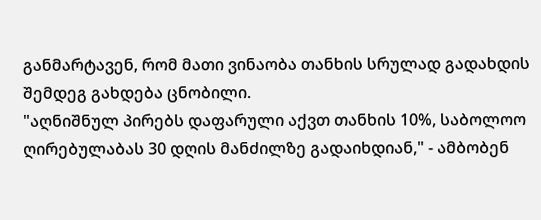განმარტავენ, რომ მათი ვინაობა თანხის სრულად გადახდის შემდეგ გახდება ცნობილი.
"აღნიშნულ პირებს დაფარული აქვთ თანხის 10%, საბოლოო ღირებულაბას 30 დღის მანძილზე გადაიხდიან," - ამბობენ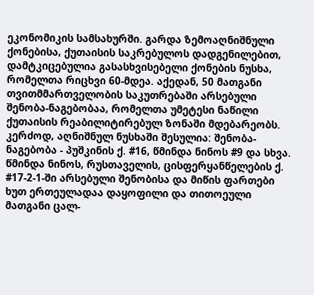ეკონომიკის სამსახურში. გარდა ზემოაღნიშნული ქონებისა, ქუთაისის საკრებულოს დადგენილებით, დამტკიცებულია გასასხვისებელი ქონების ნუსხა, რომელთა რიცხვი 60-მდეა. აქედან, 50 მათგანი თვითმმართველობის საკუთრებაში არსებული შენობა-ნაგებობაა, რომელთა უმეტესი ნაწილი ქუთაისის რეაბილიტირებულ ზონაში მდებარეობს. კერძოდ, აღნიშნულ ნუსხაში შესულია: შენობა-ნაგებობა - პუშკინის ქ. #16, წმინდა ნინოს #9 და სხვა. წმინდა ნინოს, რუსთაველის, ცისფერყანწელების ქ. #17-2-1-ში არსებული შენობისა და მიწის ფართები ხუთ ერთეულადაა დაყოფილი და თითოეული მათგანი ცალ-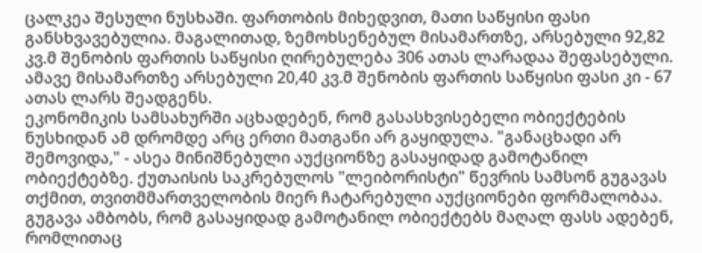ცალკეა შესული ნუსხაში. ფართობის მიხედვით, მათი საწყისი ფასი განსხვავებულია. მაგალითად, ზემოხსენებულ მისამართზე, არსებული 92,82 კვ.მ შენობის ფართის საწყისი ღირებულება 306 ათას ლარადაა შეფასებული. ამავე მისამართზე არსებული 20,40 კვ.მ შენობის ფართის საწყისი ფასი კი - 67 ათას ლარს შეადგენს.
ეკონომიკის სამსახურში აცხადებენ, რომ გასასხვისებელი ობიექტების ნუსხიდან ამ დრომდე არც ერთი მათგანი არ გაყიდულა. "განაცხადი არ შემოვიდა," - ასეა მინიშნებული აუქციონზე გასაყიდად გამოტანილ ობიექტებზე. ქუთაისის საკრებულოს "ლეიბორისტი" წევრის სამსონ გუგავას თქმით, თვითმმართველობის მიერ ჩატარებული აუქციონები ფორმალობაა.
გუგავა ამბობს, რომ გასაყიდად გამოტანილ ობიექტებს მაღალ ფასს ადებენ, რომლითაც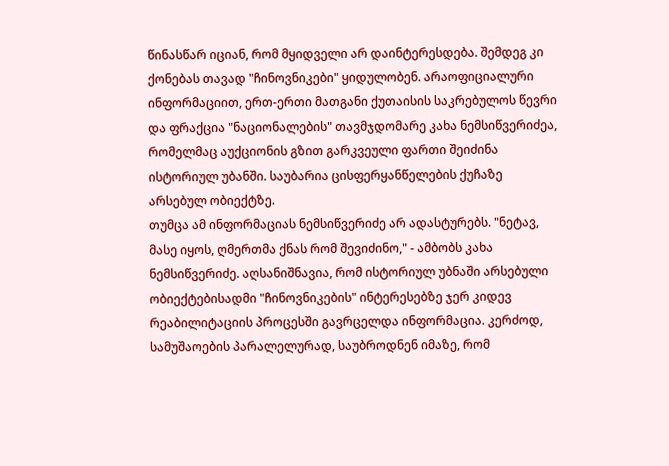წინასწარ იციან, რომ მყიდველი არ დაინტერესდება. შემდეგ კი ქონებას თავად "ჩინოვნიკები" ყიდულობენ. არაოფიციალური ინფორმაციით, ერთ-ერთი მათგანი ქუთაისის საკრებულოს წევრი და ფრაქცია "ნაციონალების" თავმჯდომარე კახა ნემსიწვერიძეა, რომელმაც აუქციონის გზით გარკვეული ფართი შეიძინა ისტორიულ უბანში. საუბარია ცისფერყანწელების ქუჩაზე არსებულ ობიექტზე.
თუმცა ამ ინფორმაციას ნემსიწვერიძე არ ადასტურებს. "ნეტავ, მასე იყოს, ღმერთმა ქნას რომ შევიძინო," - ამბობს კახა ნემსიწვერიძე. აღსანიშნავია, რომ ისტორიულ უბნაში არსებული ობიექტებისადმი "ჩინოვნიკების" ინტერესებზე ჯერ კიდევ რეაბილიტაციის პროცესში გავრცელდა ინფორმაცია. კერძოდ, სამუშაოების პარალელურად, საუბროდნენ იმაზე, რომ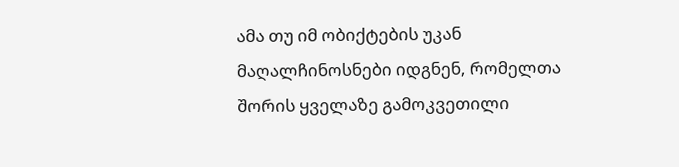ამა თუ იმ ობიქტების უკან მაღალჩინოსნები იდგნენ, რომელთა შორის ყველაზე გამოკვეთილი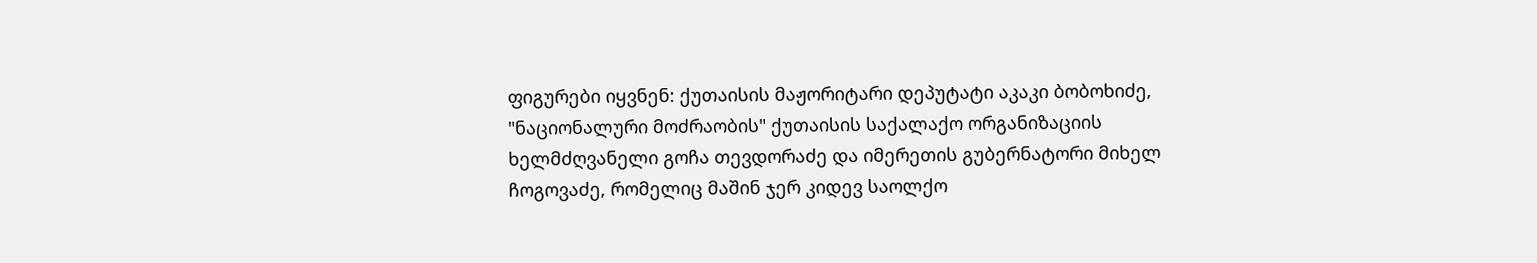ფიგურები იყვნენ: ქუთაისის მაჟორიტარი დეპუტატი აკაკი ბობოხიძე, "ნაციონალური მოძრაობის" ქუთაისის საქალაქო ორგანიზაციის ხელმძღვანელი გოჩა თევდორაძე და იმერეთის გუბერნატორი მიხელ ჩოგოვაძე, რომელიც მაშინ ჯერ კიდევ საოლქო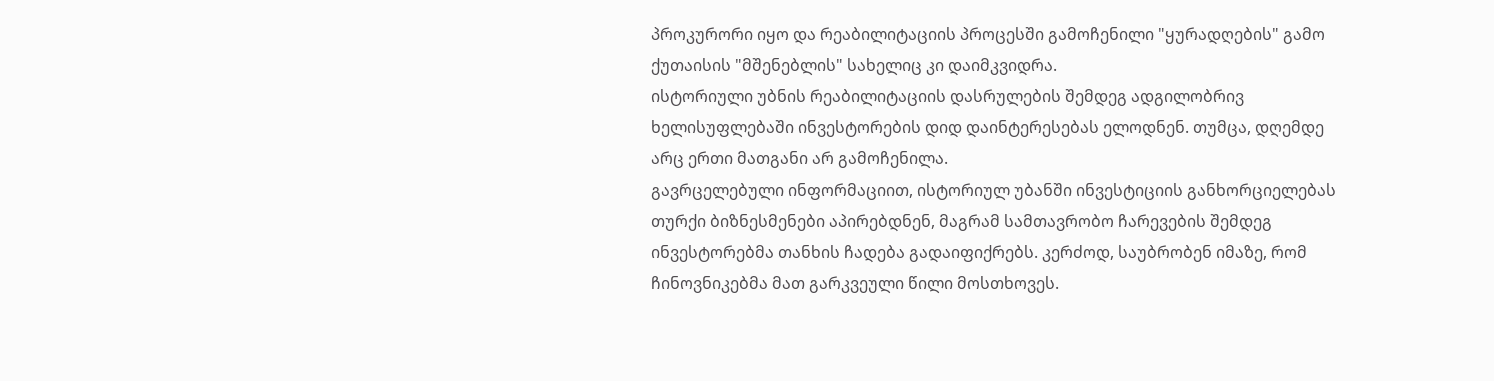პროკურორი იყო და რეაბილიტაციის პროცესში გამოჩენილი "ყურადღების" გამო ქუთაისის "მშენებლის" სახელიც კი დაიმკვიდრა.
ისტორიული უბნის რეაბილიტაციის დასრულების შემდეგ ადგილობრივ ხელისუფლებაში ინვესტორების დიდ დაინტერესებას ელოდნენ. თუმცა, დღემდე არც ერთი მათგანი არ გამოჩენილა.
გავრცელებული ინფორმაციით, ისტორიულ უბანში ინვესტიციის განხორციელებას თურქი ბიზნესმენები აპირებდნენ, მაგრამ სამთავრობო ჩარევების შემდეგ ინვესტორებმა თანხის ჩადება გადაიფიქრებს. კერძოდ, საუბრობენ იმაზე, რომ ჩინოვნიკებმა მათ გარკვეული წილი მოსთხოვეს.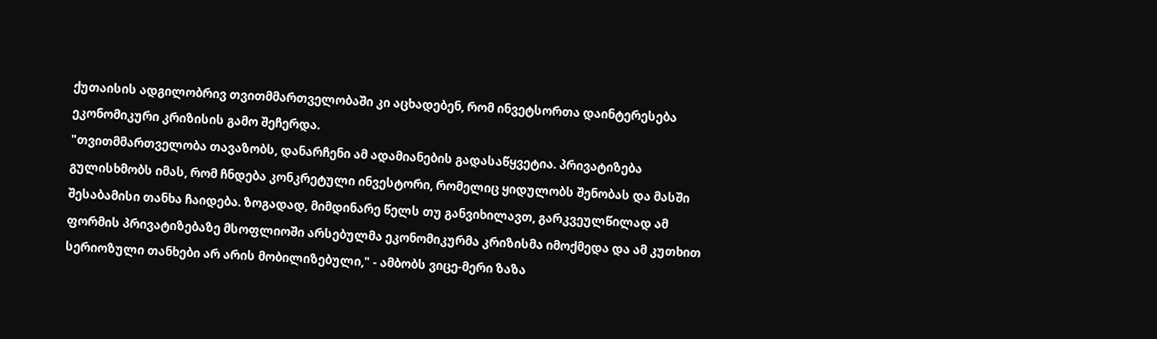ქუთაისის ადგილობრივ თვითმმართველობაში კი აცხადებენ, რომ ინვეტსორთა დაინტერესება ეკონომიკური კრიზისის გამო შეჩერდა.
"თვითმმართველობა თავაზობს, დანარჩენი ამ ადამიანების გადასაწყვეტია. პრივატიზება გულისხმობს იმას, რომ ჩნდება კონკრეტული ინვესტორი, რომელიც ყიდულობს შენობას და მასში შესაბამისი თანხა ჩაიდება. ზოგადად, მიმდინარე წელს თუ განვიხილავთ, გარკვეულწილად ამ ფორმის პრივატიზებაზე მსოფლიოში არსებულმა ეკონომიკურმა კრიზისმა იმოქმედა და ამ კუთხით სერიოზული თანხები არ არის მობილიზებული," - ამბობს ვიცე-მერი ზაზა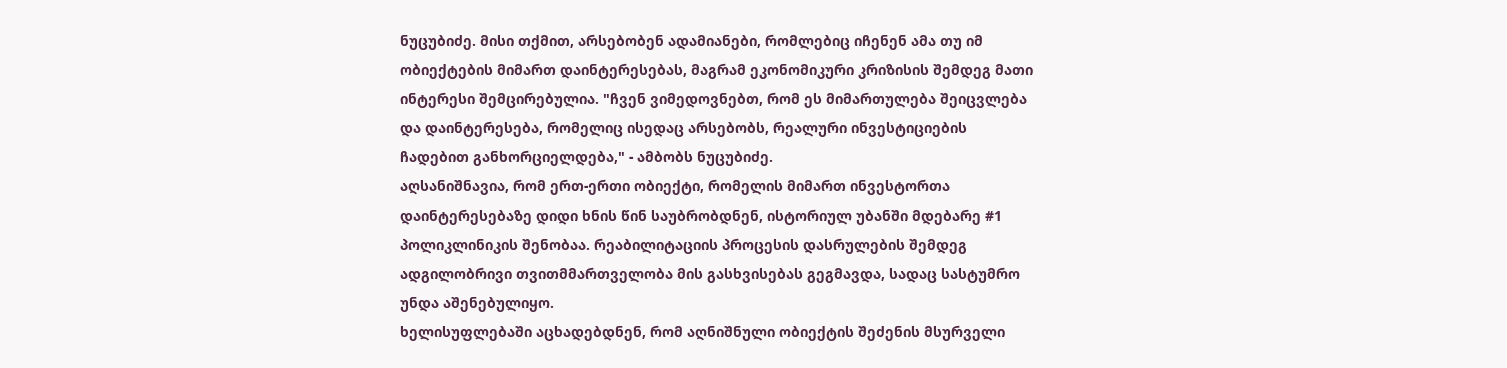ნუცუბიძე. მისი თქმით, არსებობენ ადამიანები, რომლებიც იჩენენ ამა თუ იმ ობიექტების მიმართ დაინტერესებას, მაგრამ ეკონომიკური კრიზისის შემდეგ მათი ინტერესი შემცირებულია. "ჩვენ ვიმედოვნებთ, რომ ეს მიმართულება შეიცვლება და დაინტერესება, რომელიც ისედაც არსებობს, რეალური ინვესტიციების ჩადებით განხორციელდება," - ამბობს ნუცუბიძე.
აღსანიშნავია, რომ ერთ-ერთი ობიექტი, რომელის მიმართ ინვესტორთა დაინტერესებაზე დიდი ხნის წინ საუბრობდნენ, ისტორიულ უბანში მდებარე #1 პოლიკლინიკის შენობაა. რეაბილიტაციის პროცესის დასრულების შემდეგ ადგილობრივი თვითმმართველობა მის გასხვისებას გეგმავდა, სადაც სასტუმრო უნდა აშენებულიყო.
ხელისუფლებაში აცხადებდნენ, რომ აღნიშნული ობიექტის შეძენის მსურველი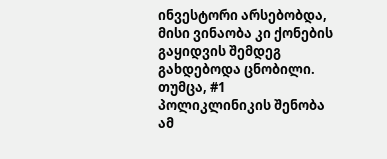ინვესტორი არსებობდა, მისი ვინაობა კი ქონების გაყიდვის შემდეგ გახდებოდა ცნობილი. თუმცა, #1 პოლიკლინიკის შენობა ამ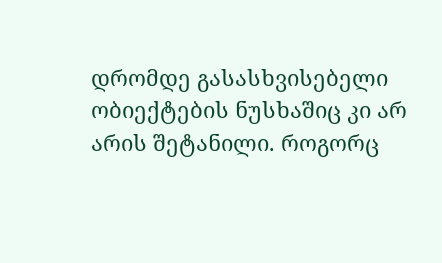დრომდე გასასხვისებელი ობიექტების ნუსხაშიც კი არ არის შეტანილი. როგორც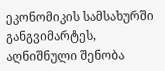ეკონომიკის სამსახურში განგვიმარტეს, აღნიშნული შენობა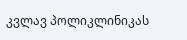კვლავ პოლიკლინიკას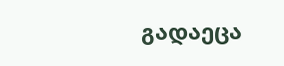გადაეცა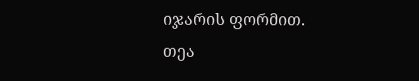იჯარის ფორმით.
თეა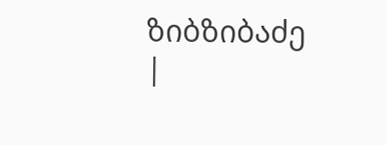ზიბზიბაძე
|